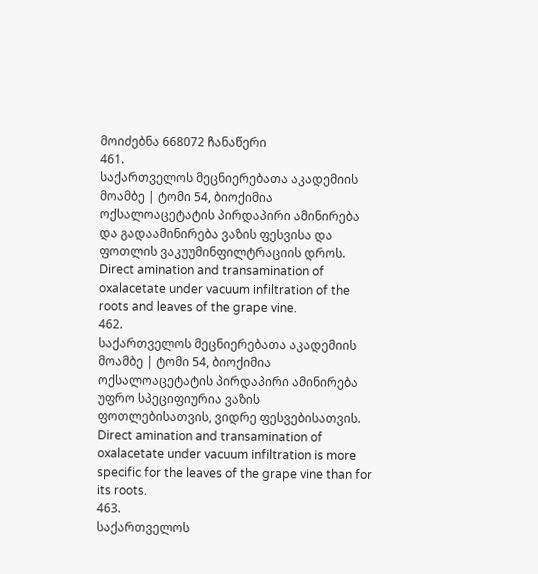მოიძებნა 668072 ჩანაწერი
461.
საქართველოს მეცნიერებათა აკადემიის მოამბე | ტომი 54, ბიოქიმია
ოქსალოაცეტატის პირდაპირი ამინირება და გადაამინირება ვაზის ფესვისა და ფოთლის ვაკუუმინფილტრაციის დროს.
Direct amination and transamination of oxalacetate under vacuum infiltration of the roots and leaves of the grape vine.
462.
საქართველოს მეცნიერებათა აკადემიის მოამბე | ტომი 54, ბიოქიმია
ოქსალოაცეტატის პირდაპირი ამინირება უფრო სპეციფიურია ვაზის ფოთლებისათვის, ვიდრე ფესვებისათვის.
Direct amination and transamination of oxalacetate under vacuum infiltration is more specific for the leaves of the grape vine than for its roots.
463.
საქართველოს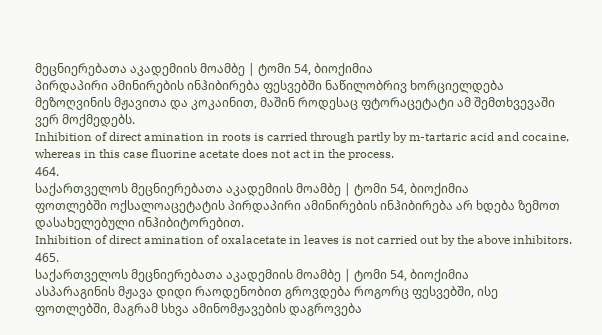მეცნიერებათა აკადემიის მოამბე | ტომი 54, ბიოქიმია
პირდაპირი ამინირების ინჰიბირება ფესვებში ნაწილობრივ ხორციელდება მეზოღვინის მჟავითა და კოკაინით, მაშინ როდესაც ფტორაცეტატი ამ შემთხვევაში ვერ მოქმედებს.
Inhibition of direct amination in roots is carried through partly by m-tartaric acid and cocaine, whereas in this case fluorine acetate does not act in the process.
464.
საქართველოს მეცნიერებათა აკადემიის მოამბე | ტომი 54, ბიოქიმია
ფოთლებში ოქსალოაცეტატის პირდაპირი ამინირების ინჰიბირება არ ხდება ზემოთ დასახელებული ინჰიბიტორებით.
Inhibition of direct amination of oxalacetate in leaves is not carried out by the above inhibitors.
465.
საქართველოს მეცნიერებათა აკადემიის მოამბე | ტომი 54, ბიოქიმია
ასპარაგინის მჟავა დიდი რაოდენობით გროვდება როგორც ფესვებში, ისე ფოთლებში, მაგრამ სხვა ამინომჟავების დაგროვება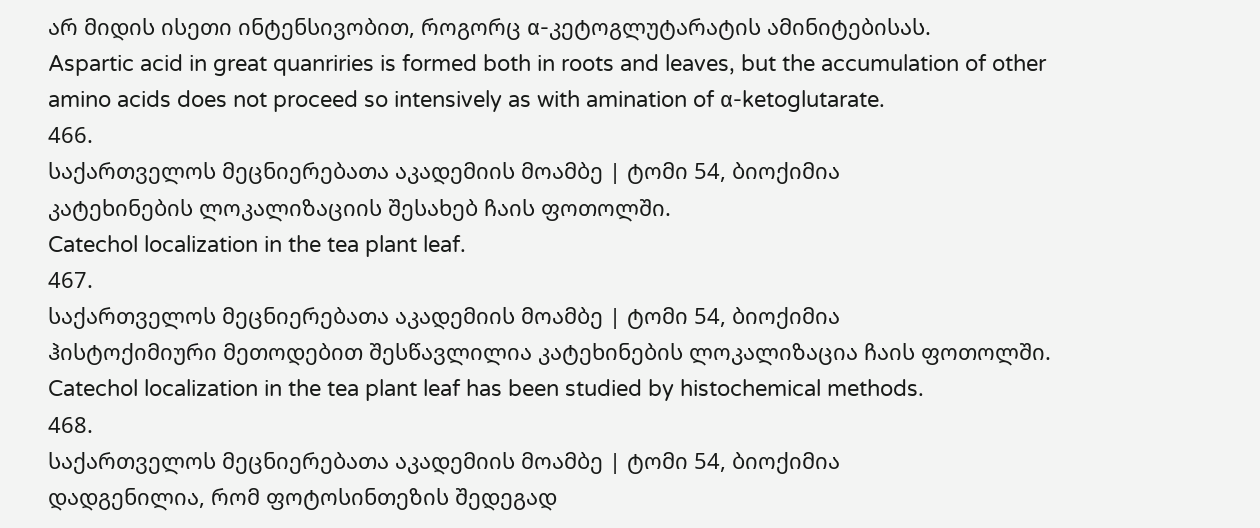არ მიდის ისეთი ინტენსივობით, როგორც α-კეტოგლუტარატის ამინიტებისას.
Aspartic acid in great quanriries is formed both in roots and leaves, but the accumulation of other amino acids does not proceed so intensively as with amination of α-ketoglutarate.
466.
საქართველოს მეცნიერებათა აკადემიის მოამბე | ტომი 54, ბიოქიმია
კატეხინების ლოკალიზაციის შესახებ ჩაის ფოთოლში.
Catechol localization in the tea plant leaf.
467.
საქართველოს მეცნიერებათა აკადემიის მოამბე | ტომი 54, ბიოქიმია
ჰისტოქიმიური მეთოდებით შესწავლილია კატეხინების ლოკალიზაცია ჩაის ფოთოლში.
Catechol localization in the tea plant leaf has been studied by histochemical methods.
468.
საქართველოს მეცნიერებათა აკადემიის მოამბე | ტომი 54, ბიოქიმია
დადგენილია, რომ ფოტოსინთეზის შედეგად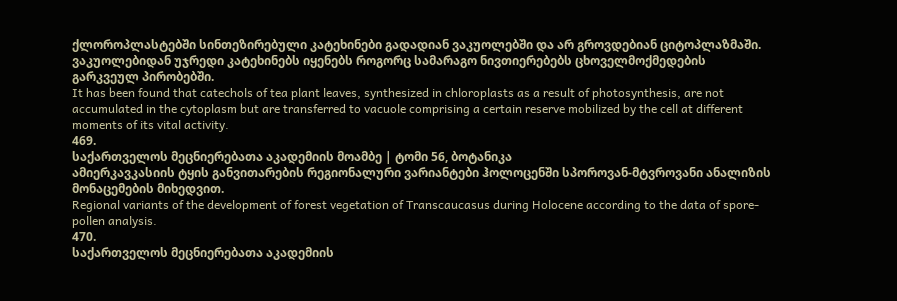ქლოროპლასტებში სინთეზირებული კატეხინები გადადიან ვაკუოლებში და არ გროვდებიან ციტოპლაზმაში. ვაკუოლებიდან უჯრედი კატეხინებს იყენებს როგორც სამარაგო ნივთიერებებს ცხოველმოქმედების გარკვეულ პირობებში.
It has been found that catechols of tea plant leaves, synthesized in chloroplasts as a result of photosynthesis, are not accumulated in the cytoplasm but are transferred to vacuole comprising a certain reserve mobilized by the cell at different moments of its vital activity.
469.
საქართველოს მეცნიერებათა აკადემიის მოამბე | ტომი 56, ბოტანიკა
ამიერკავკასიის ტყის განვითარების რეგიონალური ვარიანტები ჰოლოცენში სპოროვან-მტვროვანი ანალიზის მონაცემების მიხედვით.
Regional variants of the development of forest vegetation of Transcaucasus during Holocene according to the data of spore-pollen analysis.
470.
საქართველოს მეცნიერებათა აკადემიის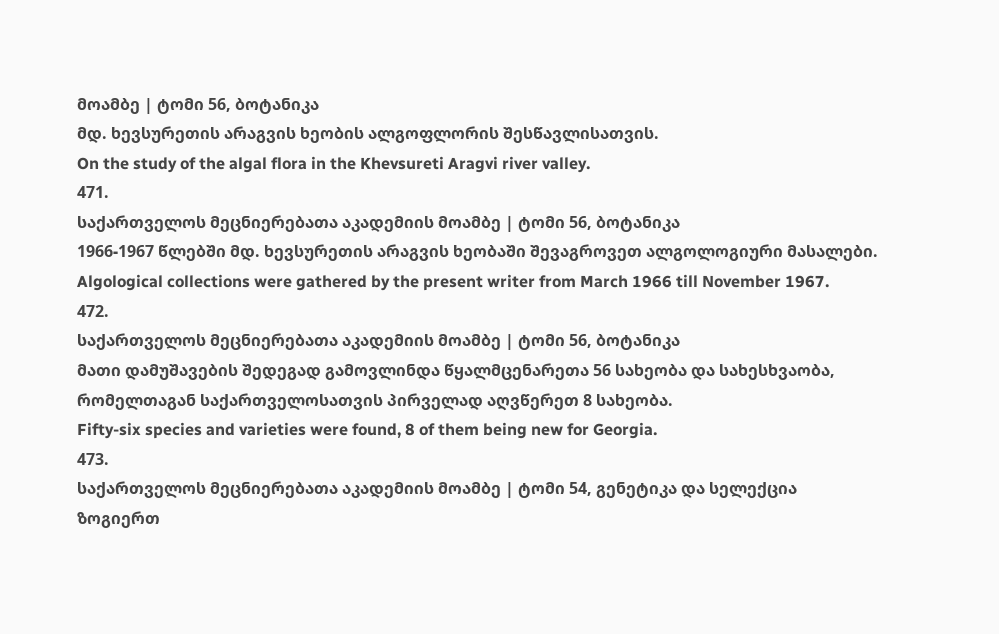მოამბე | ტომი 56, ბოტანიკა
მდ. ხევსურეთის არაგვის ხეობის ალგოფლორის შესწავლისათვის.
On the study of the algal flora in the Khevsureti Aragvi river valley.
471.
საქართველოს მეცნიერებათა აკადემიის მოამბე | ტომი 56, ბოტანიკა
1966-1967 წლებში მდ. ხევსურეთის არაგვის ხეობაში შევაგროვეთ ალგოლოგიური მასალები.
Algological collections were gathered by the present writer from March 1966 till November 1967.
472.
საქართველოს მეცნიერებათა აკადემიის მოამბე | ტომი 56, ბოტანიკა
მათი დამუშავების შედეგად გამოვლინდა წყალმცენარეთა 56 სახეობა და სახესხვაობა, რომელთაგან საქართველოსათვის პირველად აღვწერეთ 8 სახეობა.
Fifty-six species and varieties were found, 8 of them being new for Georgia.
473.
საქართველოს მეცნიერებათა აკადემიის მოამბე | ტომი 54, გენეტიკა და სელექცია
ზოგიერთ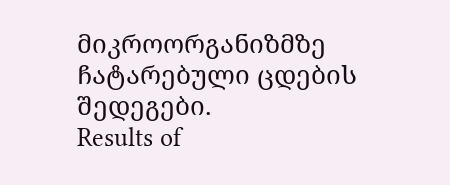მიკროორგანიზმზე ჩატარებული ცდების შედეგები.
Results of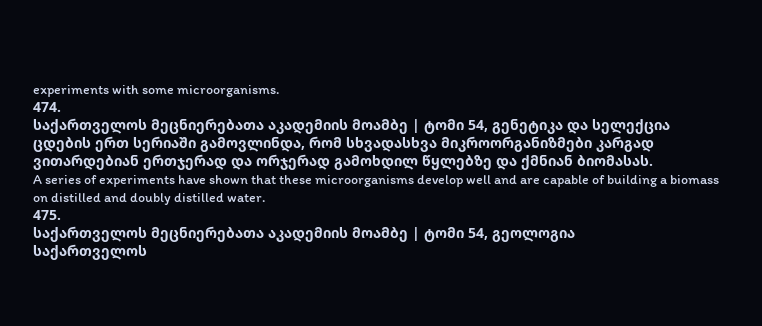experiments with some microorganisms.
474.
საქართველოს მეცნიერებათა აკადემიის მოამბე | ტომი 54, გენეტიკა და სელექცია
ცდების ერთ სერიაში გამოვლინდა, რომ სხვადასხვა მიკროორგანიზმები კარგად ვითარდებიან ერთჯერად და ორჯერად გამოხდილ წყლებზე და ქმნიან ბიომასას.
A series of experiments have shown that these microorganisms develop well and are capable of building a biomass on distilled and doubly distilled water.
475.
საქართველოს მეცნიერებათა აკადემიის მოამბე | ტომი 54, გეოლოგია
საქართველოს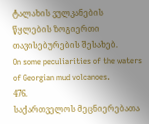ტალახის ვულკანების წყლების ზოგიერთი თავისებურების შესახებ.
On some peculiarities of the waters of Georgian mud volcanoes.
476.
საქართველოს მეცნიერებათა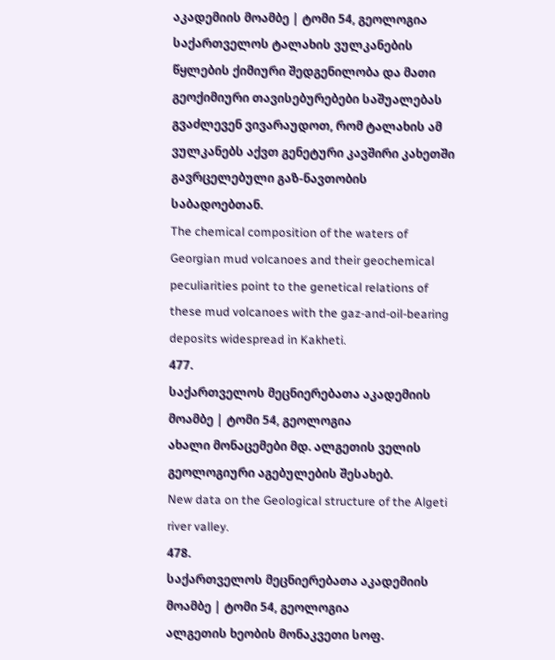აკადემიის მოამბე | ტომი 54, გეოლოგია
საქართველოს ტალახის ვულკანების წყლების ქიმიური შედგენილობა და მათი გეოქიმიური თავისებურებები საშუალებას გვაძლევენ ვივარაუდოთ, რომ ტალახის ამ ვულკანებს აქვთ გენეტური კავშირი კახეთში გავრცელებული გაზ-ნავთობის საბადოებთან.
The chemical composition of the waters of Georgian mud volcanoes and their geochemical peculiarities point to the genetical relations of these mud volcanoes with the gaz-and-oil-bearing deposits widespread in Kakheti.
477.
საქართველოს მეცნიერებათა აკადემიის მოამბე | ტომი 54, გეოლოგია
ახალი მონაცემები მდ. ალგეთის ველის გეოლოგიური აგებულების შესახებ.
New data on the Geological structure of the Algeti river valley.
478.
საქართველოს მეცნიერებათა აკადემიის მოამბე | ტომი 54, გეოლოგია
ალგეთის ხეობის მონაკვეთი სოფ.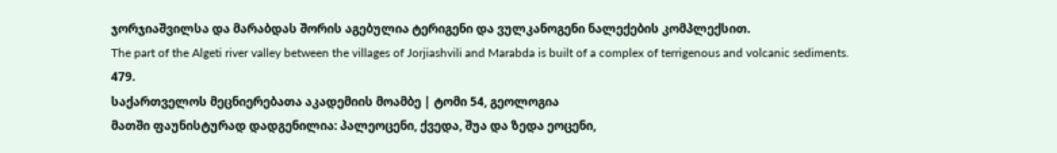ჯორჯიაშვილსა და მარაბდას შორის აგებულია ტერიგენი და ვულკანოგენი ნალექების კომპლექსით.
The part of the Algeti river valley between the villages of Jorjiashvili and Marabda is built of a complex of terrigenous and volcanic sediments.
479.
საქართველოს მეცნიერებათა აკადემიის მოამბე | ტომი 54, გეოლოგია
მათში ფაუნისტურად დადგენილია: პალეოცენი, ქვედა, შუა და ზედა ეოცენი,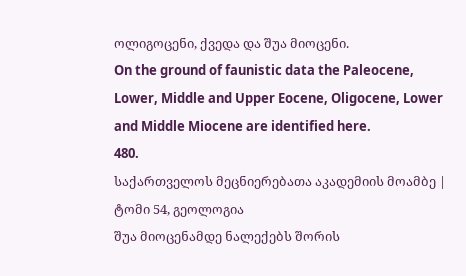ოლიგოცენი, ქვედა და შუა მიოცენი.
On the ground of faunistic data the Paleocene, Lower, Middle and Upper Eocene, Oligocene, Lower and Middle Miocene are identified here.
480.
საქართველოს მეცნიერებათა აკადემიის მოამბე | ტომი 54, გეოლოგია
შუა მიოცენამდე ნალექებს შორის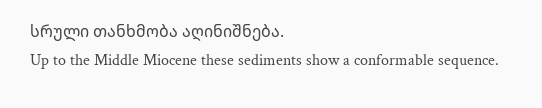სრული თანხმობა აღინიშნება.
Up to the Middle Miocene these sediments show a conformable sequence.